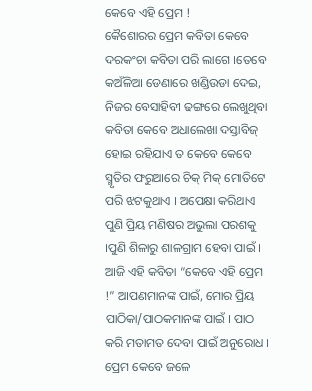କେବେ ଏହି ପ୍ରେମ !
କୈଶୋରର ପ୍ରେମ କବିତା କେବେ ଦରକଂଚା କବିତା ପରି ଲାଗେ ।ତେବେ କଅଁଳିଆ ଡେଣାରେ ଖଣ୍ଡିଉଡା ଦେଇ, ନିଜର ବେସାହିବୀ ଢଙ୍ଗରେ ଲେଖୁଥିବା କବିତା କେବେ ଅଧାଲେଖା ଦସ୍ତାବିଜ୍ ହୋଇ ରହିଯାଏ ତ କେବେ କେବେ ସ୍ମୃତିର ଫରୁଆରେ ଚିକ୍ ମିକ୍ ମୋତିଟେ ପରି ଝଟକୁଥାଏ । ଅପେକ୍ଷା କରିଥାଏ ପୁଣି ପ୍ରିୟ ମଣିଷର ଅଭୁଲା ପରଶକୁ ।ପୁଣି ଶିଳାରୁ ଶାଳଗ୍ରାମ ହେବା ପାଇଁ । ଆଜି ଏହି କବିତା “କେବେ ଏହି ପ୍ରେମ !” ଆପଣମାନଙ୍କ ପାଇଁ, ମୋର ପ୍ରିୟ ପାଠିକା/ପାଠକମାନଙ୍କ ପାଇଁ । ପାଠ କରି ମତାମତ ଦେବା ପାଇଁ ଅନୁରୋଧ ।
ପ୍ରେମ କେବେ ଜଳେ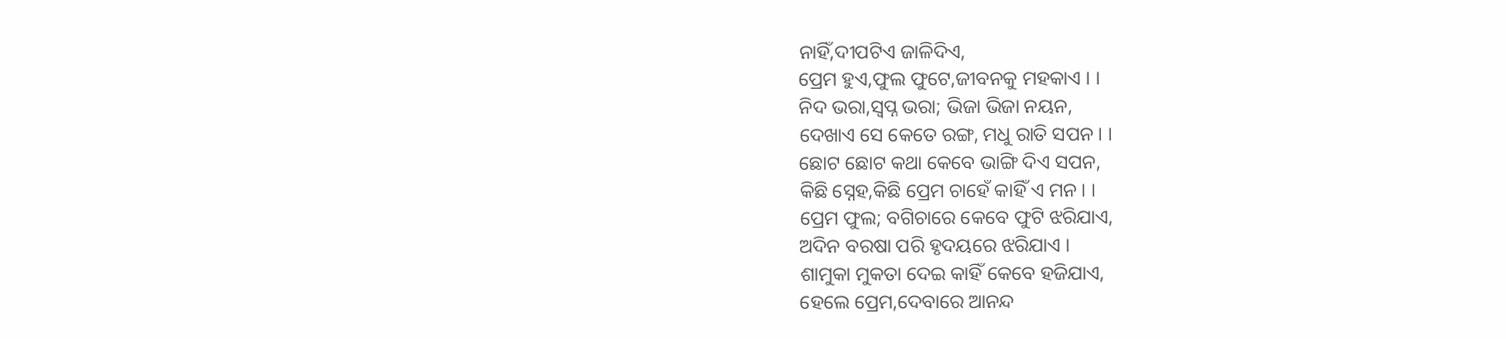ନାହିଁ,ଦୀପଟିଏ ଜାଳିଦିଏ,
ପ୍ରେମ ହୁଏ,ଫୁଲ ଫୁଟେ,ଜୀବନକୁ ମହକାଏ । ।
ନିଦ ଭରା,ସ୍ବପ୍ନ ଭରା; ଭିଜା ଭିଜା ନୟନ,
ଦେଖାଏ ସେ କେତେ ରଙ୍ଗ, ମଧୁ ରାତି ସପନ । ।
ଛୋଟ ଛୋଟ କଥା କେବେ ଭାଙ୍ଗି ଦିଏ ସପନ,
କିଛି ସ୍ନେହ,କିଛି ପ୍ରେମ ଚାହେଁ କାହିଁ ଏ ମନ । ।
ପ୍ରେମ ଫୁଲ; ବଗିଚାରେ କେବେ ଫୁଟି ଝରିଯାଏ,
ଅଦିନ ବରଷା ପରି ହୃଦୟରେ ଝରିଯାଏ ।
ଶାମୁକା ମୁକତା ଦେଇ କାହିଁ କେବେ ହଜିଯାଏ,
ହେଲେ ପ୍ରେମ,ଦେବାରେ ଆନନ୍ଦ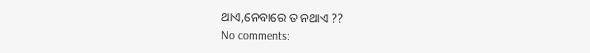ଥାଏ,ନେବାରେ ତ ନଥାଏ ??
No comments: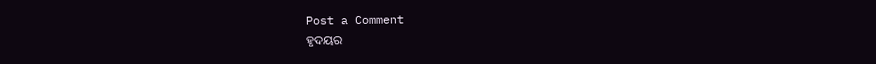Post a Comment
ହୃଦୟର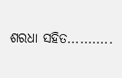ଶରଧା ସହିତ...........